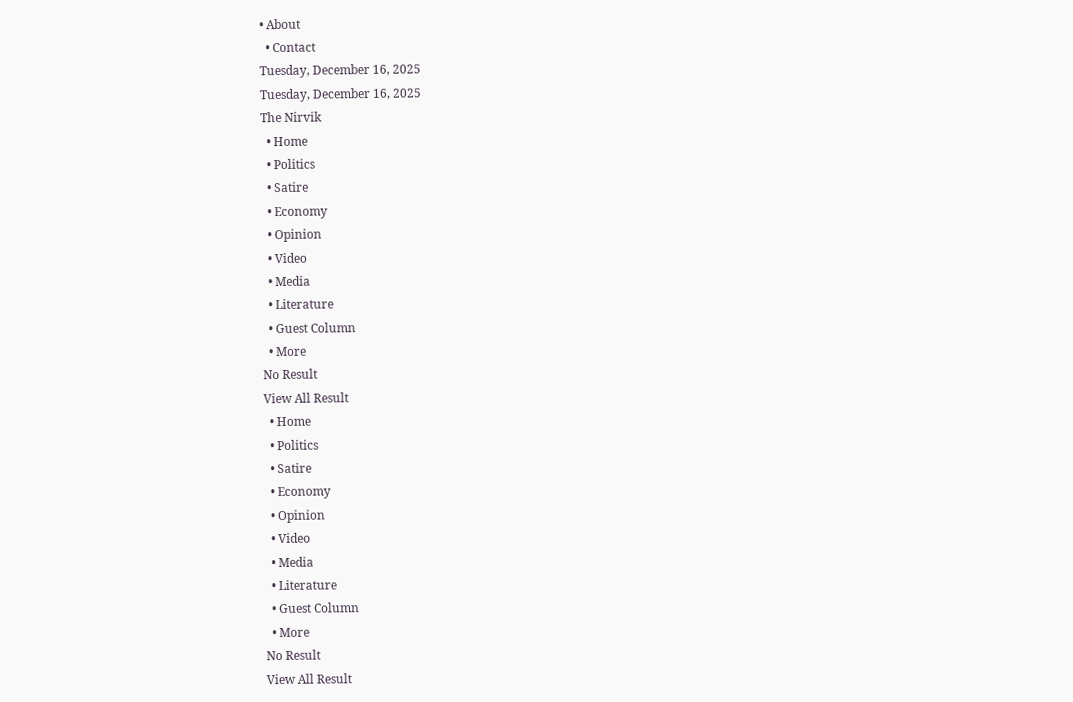• About
  • Contact
Tuesday, December 16, 2025
Tuesday, December 16, 2025
The Nirvik
  • Home
  • Politics
  • Satire
  • Economy
  • Opinion
  • Video
  • Media
  • Literature
  • Guest Column
  • More
No Result
View All Result
  • Home
  • Politics
  • Satire
  • Economy
  • Opinion
  • Video
  • Media
  • Literature
  • Guest Column
  • More
No Result
View All Result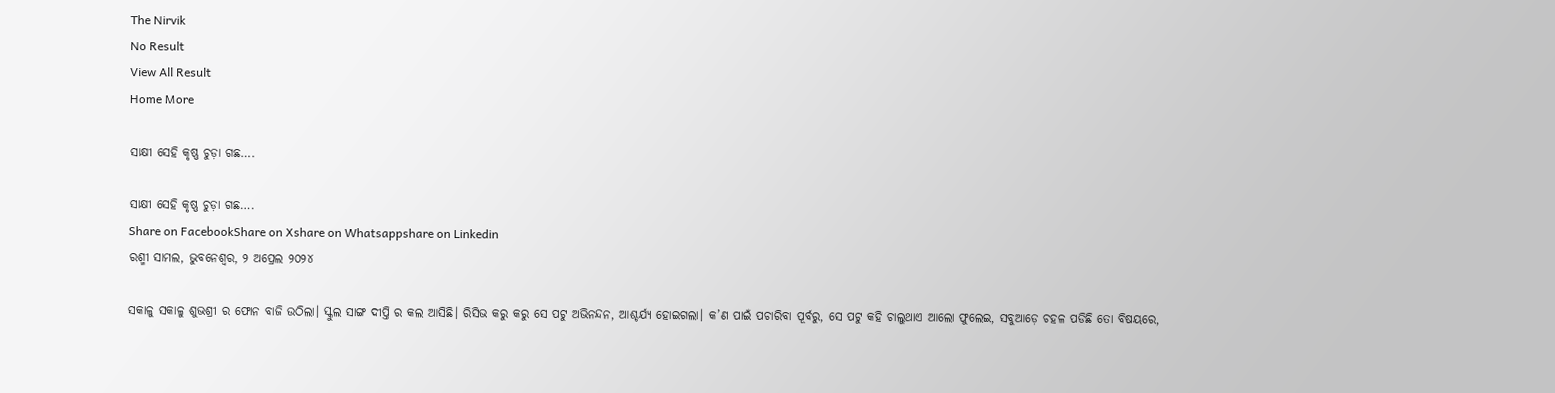The Nirvik
No Result
View All Result
Home More

ସାକ୍ଷୀ ସେହି କୃଷ୍ଣ ଚୁଡ଼ା ଗଛ….

ସାକ୍ଷୀ ସେହି କୃଷ୍ଣ ଚୁଡ଼ା ଗଛ….
Share on FacebookShare on Xshare on Whatsappshare on Linkedin
ରଶ୍ମୀ ସାମଲ, ଭୁବନେଶ୍ୱର, ୨ ଅପ୍ରେଲ ୨୦୨୪

ସକାଳୁ ସକାଳୁ ଶୁଭଶ୍ରୀ ର ଫୋନ ବାଜି ଉଠିଲା। ସ୍କୁଲ ସାଙ୍ଗ ଦୀପ୍ତି ର କଲ ଆସିଛି। ରିସିଭ କରୁ କରୁ ସେ ପଟୁ ଅଭିନନ୍ଦନ, ଆଶ୍ଚର୍ଯ୍ୟ ହୋଇଗଲା। କ’ଣ ପାଇଁ ପଚାରିବା ପୂର୍ବରୁ, ସେ ପଟୁ କହି ଚାଲୁଥାଏ ଆଲୋ ଫୁଲେଇ, ସବୁଆଡ଼େ ଚହଳ ପଡିଛି ତୋ ବିଷୟରେ,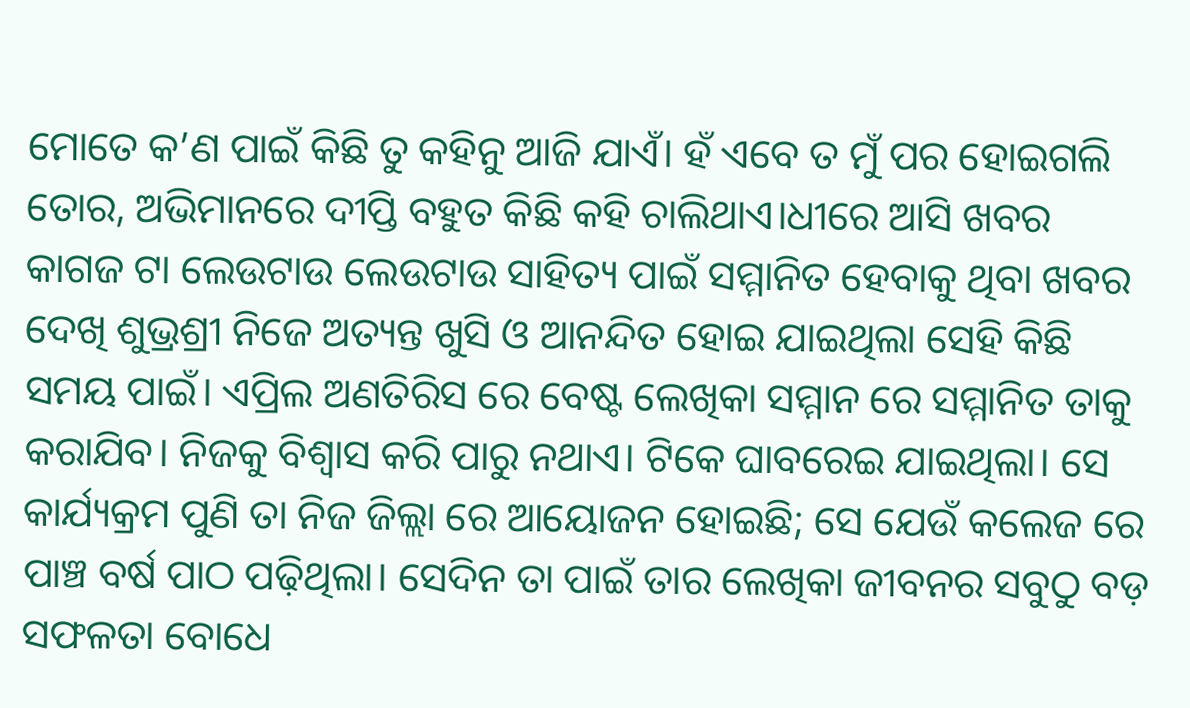ମୋତେ କ’ଣ ପାଇଁ କିଛି ତୁ କହିନୁ ଆଜି ଯାଏଁ। ହଁ ଏବେ ତ ମୁଁ ପର ହୋଇଗଲି ତୋର, ଅଭିମାନରେ ଦୀପ୍ତି ବହୁତ କିଛି କହି ଚାଲିଥାଏ।ଧୀରେ ଆସି ଖବର କାଗଜ ଟା ଲେଉଟାଉ ଲେଉଟାଉ ସାହିତ୍ୟ ପାଇଁ ସମ୍ମାନିତ ହେବାକୁ ଥିବା ଖବର ଦେଖି ଶୁଭ୍ରଶ୍ରୀ ନିଜେ ଅତ୍ୟନ୍ତ ଖୁସି ଓ ଆନନ୍ଦିତ ହୋଇ ଯାଇଥିଲା ସେହି କିଛି ସମୟ ପାଇଁ। ଏପ୍ରିଲ ଅଣତିରିସ ରେ ବେଷ୍ଟ ଲେଖିକା ସମ୍ମାନ ରେ ସମ୍ମାନିତ ତାକୁ କରାଯିବ। ନିଜକୁ ବିଶ୍ୱାସ କରି ପାରୁ ନଥାଏ। ଟିକେ ଘାବରେଇ ଯାଇଥିଲା। ସେ କାର୍ଯ୍ୟକ୍ରମ ପୁଣି ତା ନିଜ ଜିଲ୍ଲା ରେ ଆୟୋଜନ ହୋଇଛି; ସେ ଯେଉଁ କଲେଜ ରେ ପାଞ୍ଚ ବର୍ଷ ପାଠ ପଢ଼ିଥିଲା। ସେଦିନ ତା ପାଇଁ ତାର ଲେଖିକା ଜୀବନର ସବୁଠୁ ବଡ଼ ସଫଳତା ବୋଧେ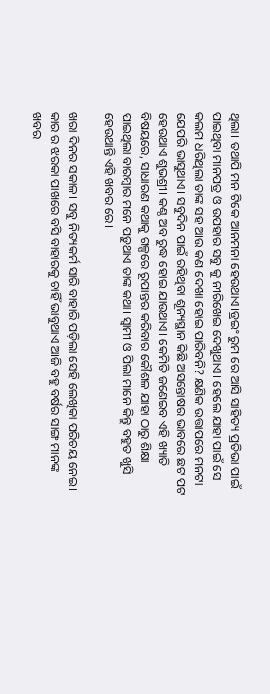ଥିଲା। ତଥାପି ମନ ଟିକେ ଆନମନା ହେଉଥାଏ।ଡ୍ରଇଂ ରୁମ ରେ ଆସି ସାହିତ୍ୟ ପ୍ରତିଭା ପାଇଁ ପାଇଥିବା ମାନପତ୍ର ଓ ଉପହାର ସବୁ କୁ ନୀରିଖେଇ ଦେଖୁଥାଏ। ହେଲେ ଯାହା ପାଇଁ ସେ କଲମ ଧରିଥିଲା ତାଙ୍କ ସହ ଆଉ କଣ ଦେଖା ହୋଇ ପାରିବନି? କ୍ଷଣିକ ଉତ୍ତାପରେ ମନଟା ଯେପରି ଭାସୁଥାଏ। ସବୁଦିନ ପାଇଁ ରହିଥିବା ଶୂନ୍ୟସ୍ଥାନ କିଛି ଅସନ୍ତୋଷର ଭାବରେ ଛଟ ପଟ ହେଉଥାଏ ଶୁଭଶ୍ରୀ। କଣ୍ଠ ଅବ ରୁଦ୍ଧ ହୋଇ ଯାଉଥାଏ। କେମିତି ଜଣେଇବ ଏହି ଖ୍ୟାତି ବିଷୟରେ, ସାଧାରଣ କଥାକୁ ଗଳ୍ପରେ ରୂପାନ୍ତର କରିବାର କୌଶଳ ଯାହା ଠାରୁ ଶିକ୍ଷା ପାଇଥିଲା ବାରମ୍ବାର ମନେ ପଡ଼ୁଥାଏ ତାଙ୍କ କଥା। ସ୍ୱାମୀ ଓ ପିଲା ମାନେ କିନ୍ତୁ ବହୁତ ଖୁସି ହେଉଥାନ୍ତି ଏହି ଖବର ରେ।

ଖରା ଦିନର ସକାଳ। ସବୁ ନିତ୍ୟକର୍ମ ସାରି ବାହାରି ପଡ଼ିଲା ସେହି ଲେଖିକା ପରିଚୟ ନେଇ। କାର ର ଝରକା ପାଖରେ ବସି ବାହାରକୁ ଚାହିଁ ଭାବୁଥାଏ ଆଜି ବହୁ ବର୍ଷର ସାଙ୍ଗ ମାନଙ୍କ ଖବର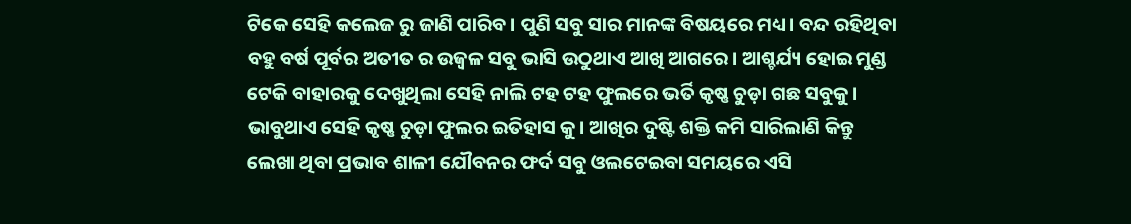ଟିକେ ସେହି କଲେଜ ରୁ ଜାଣି ପାରିବ। ପୁଣି ସବୁ ସାର ମାନଙ୍କ ବିଷୟରେ ମଧ୍ୟ। ବନ୍ଦ ରହିଥିବା ବହୁ ବର୍ଷ ପୂର୍ବର ଅତୀତ ର ଉଜ୍ବଳ ସବୁ ଭାସି ଉଠୁଥାଏ ଆଖି ଆଗରେ। ଆଶ୍ଚର୍ଯ୍ୟ ହୋଇ ମୁଣ୍ଡ ଟେକି ବାହାରକୁ ଦେଖୁଥିଲା ସେହି ନାଲି ଟହ ଟହ ଫୁଲରେ ଭର୍ତି କୃଷ୍ଣ ଚୁଡ଼ା ଗଛ ସବୁକୁ। ଭାବୁଥାଏ ସେହି କୃଷ୍ଣ ଚୁଡ଼ା ଫୁଲର ଇତିହାସ କୁ। ଆଖିର ଦୁଷ୍ଟି ଶକ୍ତି କମି ସାରିଲାଣି କିନ୍ତୁ ଲେଖା ଥିବା ପ୍ରଭାବ ଶାଳୀ ଯୌବନର ଫର୍ଦ ସବୁ ଓଲଟେଇବା ସମୟରେ ଏସି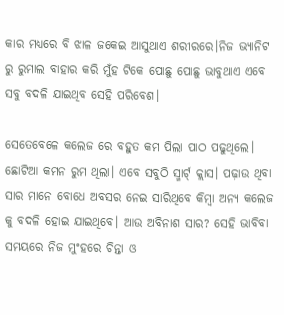କାର ମଧ୍ୟରେ ବି ଝାଳ ଜକେଇ ଆସୁଥାଏ ଶରୀରରେ।ନିଜ ଭ୍ୟାନିଟ ରୁ ରୁମାଲ ବାହାର କରି ମୁଁହ ଟିକେ ପୋଛୁ ପୋଛୁ ଭାବୁଥାଏ ଏବେ ସବୁ ବଦଳି ଯାଇଥିବ ସେହି ପରିବେଶ।

ସେତେବେଳେ କଲେଜ ରେ ବହୁତ କମ ପିଲା ପାଠ ପଢୁଥିଲେ। ଛୋଟିଆ କମନ ରୁମ ଥିଲା। ଏବେ ସବୁଠି ସ୍ମାର୍ଟ୍ କ୍ଲାସ। ପଢ଼ାଉ ଥିବା ସାର ମାନେ ବୋଧେ ଅବସର ନେଇ ସାରିଥିବେ କିମ୍ବା ଅନ୍ୟ କଲେଜ କୁ ବଦଳି ହୋଇ ଯାଇଥିବେ। ଆଉ ଅବିନାଶ ସାର? ସେହି ଭାବିବା ସମୟରେ ନିଜ ମୁଂହରେ ଚିନ୍ତା ଓ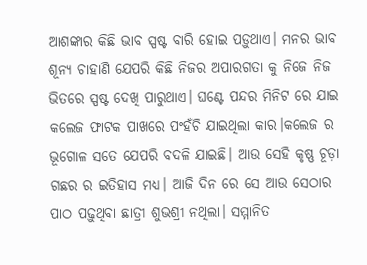ଆଶଙ୍କାର କିଛି ଭାବ ସ୍ପଷ୍ଟ ବାରି ହୋଇ ପଡ଼ୁଥାଏ। ମନର ଭାବ ଶୂନ୍ୟ ଚାହାଣି ଯେପରି କିଛି ନିଜର ଅପାରଗତା କୁ ନିଜେ ନିଜ ଭିତରେ ସ୍ପଷ୍ଟ ଦେଖି ପାରୁଥାଏ। ଘଣ୍ଟେ ପନ୍ଦର ମିନିଟ ରେ ଯାଇ କଲେଜ ଫାଟକ ପାଖରେ ପଂହଁଚି ଯାଇଥିଲା କାର।କଲେଜ ର ଭୂଗୋଳ ସତେ ଯେପରି ବଦଳି ଯାଇଛି। ଆଉ ସେହି କୃଷ୍ଣ ଚୂଡ଼ା ଗଛର ର ଇତିହାସ ମଧ୍ୟ। ଆଜି ଦିନ ରେ ସେ ଆଉ ସେଠାର ପାଠ ପଢ଼ୁଥିବା ଛାତ୍ରୀ ଶୁଭଶ୍ରୀ ନଥିଲା। ସମ୍ମାନିତ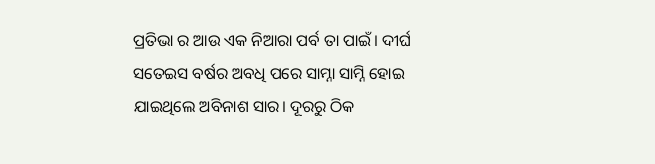ପ୍ରତିଭା ର ଆଉ ଏକ ନିଆରା ପର୍ବ ତା ପାଇଁ। ଦୀର୍ଘ ସତେଇସ ବର୍ଷର ଅବଧି ପରେ ସାମ୍ନା ସାମ୍ନି ହୋଇ ଯାଇଥିଲେ ଅବିନାଶ ସାର। ଦୂରରୁ ଠିକ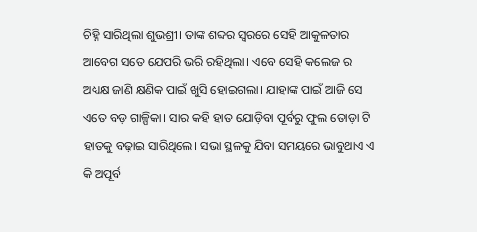ଚିହ୍ନି ସାରିଥିଲା ଶୁଭଶ୍ରୀ। ତାଙ୍କ ଶବ୍ଦର ସ୍ୱରରେ ସେହି ଆକୁଳତାର ଆବେଗ ସତେ ଯେପରି ଭରି ରହିଥିଲା। ଏବେ ସେହି କଲେଜ ର ଅଧ୍ୟକ୍ଷ ଜାଣି କ୍ଷଣିକ ପାଇଁ ଖୁସି ହୋଇଗଲା। ଯାହାଙ୍କ ପାଇଁ ଆଜି ସେ ଏତେ ବଡ଼ ଗାଳ୍ପିକା। ସାର କହି ହାତ ଯୋଡ଼ିବା ପୂର୍ବରୁ ଫୁଲ ତୋଡ଼ା ଟି ହାତକୁ ବଢ଼ାଇ ସାରିଥିଲେ। ସଭା ସ୍ଥଳକୁ ଯିବା ସମୟରେ ଭାବୁଥାଏ ଏ କି ଅପୂର୍ବ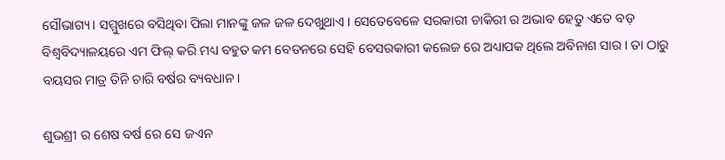ସୌଭାଗ୍ୟ। ସମ୍ମୁଖରେ ବସିଥିବା ପିଲା ମାନଙ୍କୁ ଜଳ ଜଳ ଦେଖୁଥାଏ। ସେତେବେଳେ ସରକାରୀ ଚାକିରୀ ର ଅଭାବ ହେତୁ ଏତେ ବଡ଼ ବିଶ୍ୱବିଦ୍ୟାଳୟରେ ଏମ ଫିଲ୍ କରି ମଧ୍ୟ ବହୁତ କମ ବେତନରେ ସେହି ବେସରକାରୀ କଲେଜ ରେ ଅଧ୍ୟାପକ ଥିଲେ ଅବିନାଶ ସାର। ତା ଠାରୁ ବୟସର ମାତ୍ର ତିନି ଚାରି ବର୍ଷର ବ୍ୟବଧାନ।

ଶୁଭଶ୍ରୀ ର ଶେଷ ବର୍ଷ ରେ ସେ ଜଏନ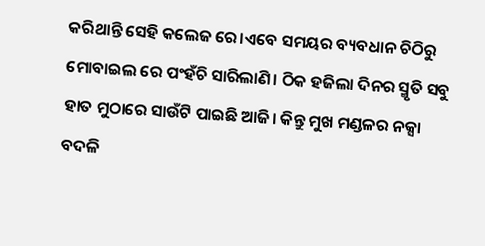କରିଥାନ୍ତି ସେହି କଲେଜ ରେ।ଏବେ ସମୟର ବ୍ୟବଧାନ ଚିଠିରୁ ମୋବାଇଲ ରେ ପଂହଁଚି ସାରିଲାଣି। ଠିକ ହଜିଲା ଦିନର ସ୍ମୃତି ସବୁ ହାତ ମୁଠାରେ ସାଉଁଟି ପାଇଛି ଆଜି। କିନ୍ତୁ ମୁଖ ମଣ୍ଡଳର ନକ୍ସା ବଦଳି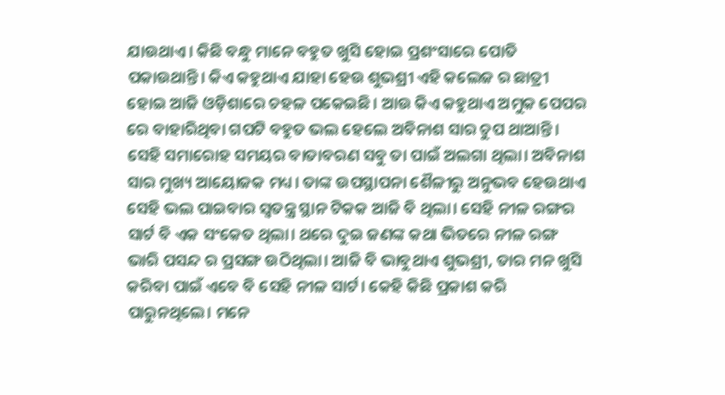ଯାଉଥାଏ। କିଛି ବନ୍ଧୁ ମାନେ ବହୁତ ଖୁସି ହୋଇ ପ୍ରଶଂସାରେ ପୋତି ପକାଉଥାନ୍ତି। କିଏ କହୁଥାଏ ଯାହା ହେଉ ଶୁଭଶ୍ରୀ ଏହି କଲେଜ ର ଛାତ୍ରୀ ହୋଇ ଆଜି ଓଡ଼ିଶାରେ ଚହଳ ପକେଇଛି। ଆଉ କିଏ କହୁଥାଏ ଅମୁକ ପେପର ରେ ବାହାରିଥିବା ଗପଟି ବହୁତ ଭଲ ହେଲେ ଅବିନାଶ ସାର ଚୁପ ଥାଆନ୍ତି। ସେହି ସମାରୋହ ସମୟର ବାତାବରଣ ସବୁ ତା ପାଇଁ ଅଲଗା ଥିଲା। ଅବିନାଶ ସାର ମୁଖ୍ୟ ଆୟୋଜକ ମଧ୍ୟ। ତାଙ୍କ ଉପସ୍ଥାପନା ଶୈଳୀରୁ ଅନୁଭବ ହେଉଥାଏ ସେହି ଭଲ ପାଇବାର ସ୍ବତନ୍ତ୍ର ସ୍ଥାନ ଟିକକ ଆଜି ବି ଥିଲା। ସେହି ନୀଳ ରଙ୍ଗର ସାର୍ଟ ବି ଏକ ସଂକେତ ଥିଲା। ଥରେ ଦୁଇ ଜଣଙ୍କ କଥା ଭିତରେ ନୀଳ ରଙ୍ଗ ଭାରି ପସନ୍ଦ ର ପ୍ରସଙ୍ଗ ଉଠିଥିଲା। ଆଜି ବି ଭାବୁଥାଏ ଶୁଭଶ୍ରୀ, ତାର ମନ ଖୁସି କରିବା ପାଇଁ ଏବେ ବି ସେହି ନୀଳ ସାର୍ଟ। କେହି କିଛି ପ୍ରକାଶ କରି ପାରୁନଥିଲେ। ମନେ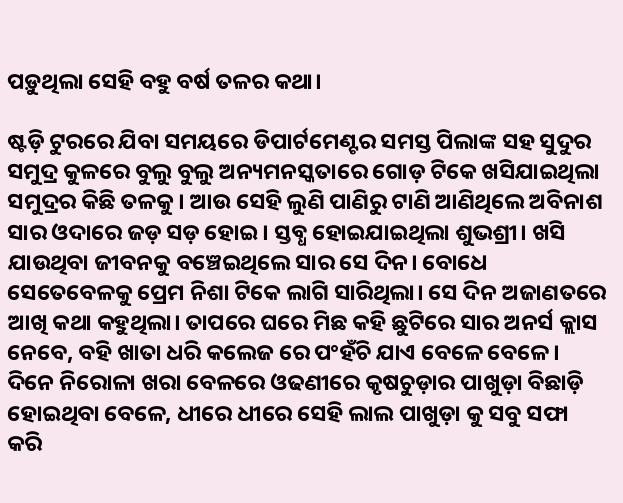ପଡ଼ୁଥିଲା ସେହି ବହୁ ବର୍ଷ ତଳର କଥା।

ଷ୍ଟଡ଼ି ଟୁରରେ ଯିବା ସମୟରେ ଡିପାର୍ଟମେଣ୍ଟର ସମସ୍ତ ପିଲାଙ୍କ ସହ ସୁଦୁର ସମୁଦ୍ର କୁଳରେ ବୁଲୁ ବୁଲୁ ଅନ୍ୟମନସ୍କତାରେ ଗୋଡ଼ ଟିକେ ଖସିଯାଇଥିଲା ସମୁଦ୍ରର କିଛି ତଳକୁ। ଆଉ ସେହି ଲୁଣି ପାଣିରୁ ଟାଣି ଆଣିଥିଲେ ଅବିନାଶ ସାର ଓଦାରେ ଜଡ଼ ସଡ଼ ହୋଇ। ସ୍ତବ୍ଧ ହୋଇଯାଇଥିଲା ଶୁଭଶ୍ରୀ। ଖସି ଯାଉଥିବା ଜୀବନକୁ ବଞ୍ଚେଇଥିଲେ ସାର ସେ ଦିନ। ବୋଧେ ସେତେବେଳକୁ ପ୍ରେମ ନିଶା ଟିକେ ଲାଗି ସାରିଥିଲା। ସେ ଦିନ ଅଜାଣତରେ ଆଖି କଥା କହୁଥିଲା। ତାପରେ ଘରେ ମିଛ କହି ଛୁଟିରେ ସାର ଅନର୍ସ କ୍ଲାସ ନେବେ, ବହି ଖାତା ଧରି କଲେଜ ରେ ପଂହଁଚି ଯାଏ ବେଳେ ବେଳେ। ଦିନେ ନିରୋଳା ଖରା ବେଳରେ ଓଢଣୀରେ କୃଷଚୁଡ଼ାର ପାଖୁଡ଼ା ବିଛାଡ଼ି ହୋଇଥିବା ବେଳେ, ଧୀରେ ଧୀରେ ସେହି ଲାଲ ପାଖୁଡ଼ା କୁ ସବୁ ସଫା କରି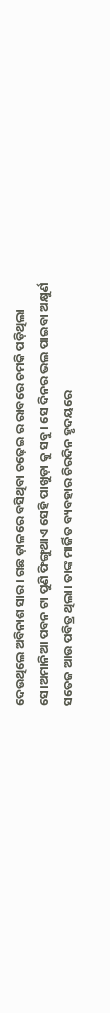ଦେଉଥିଲେ ଅବିନାଶ ସାର। ଗଛ ଡ଼ାଳରେ ବସିଥିବା ଚଢ଼େଇ ର ରାବରେ ଚମକି ପଡ଼ିଥିଲା ସେ।ଅମାନିଆ ପବନ ଟା ପୁଣି ଫିଙ୍ଗୁଥାଏ ସେହି ପାଖୁଡ଼ା କୁ ସବୁ। ସେ ଦିନର ଭଲ ପାଇବା ଅକ୍ଷୁର୍ଣ ସତେଜ ଆଉ ପବିତ୍ର ଥିଲା। ତାଙ୍କ ମାର୍ଜିତ ବ୍ୟବହାର ଚିରଦିନ ହୃଦୟରେ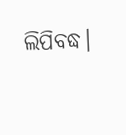ଲିପିବଦ୍ଧ।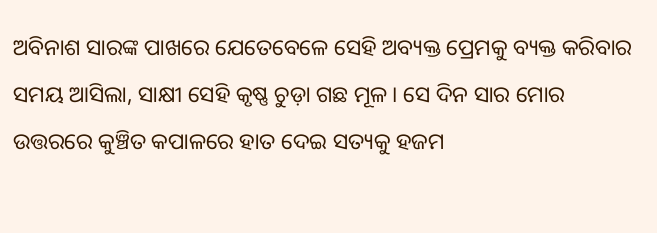ଅବିନାଶ ସାରଙ୍କ ପାଖରେ ଯେତେବେଳେ ସେହି ଅବ୍ୟକ୍ତ ପ୍ରେମକୁ ବ୍ୟକ୍ତ କରିବାର ସମୟ ଆସିଲା, ସାକ୍ଷୀ ସେହି କୃଷ୍ଣ ଚୁଡ଼ା ଗଛ ମୂଳ। ସେ ଦିନ ସାର ମୋର ଉତ୍ତରରେ କୁଞ୍ଚିତ କପାଳରେ ହାତ ଦେଇ ସତ୍ୟକୁ ହଜମ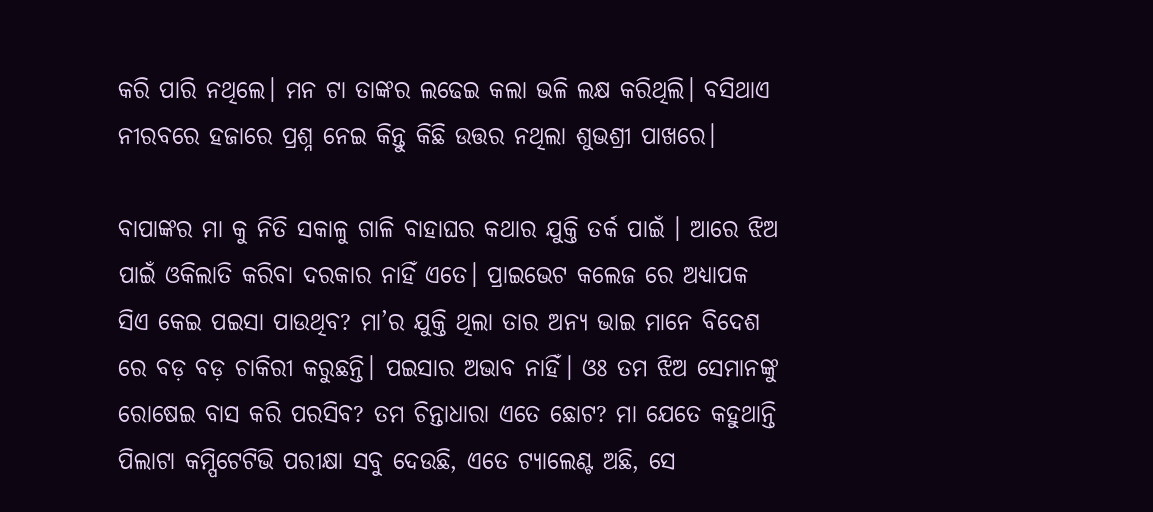କରି ପାରି ନଥିଲେ। ମନ ଟା ତାଙ୍କର ଲଢେଇ କଲା ଭଳି ଲକ୍ଷ କରିଥିଲି। ବସିଥାଏ ନୀରବରେ ହଜାରେ ପ୍ରଶ୍ନ ନେଇ କିନ୍ତୁ କିଛି ଉତ୍ତର ନଥିଲା ଶୁଭଶ୍ରୀ ପାଖରେ।

ବାପାଙ୍କର ମା କୁ ନିତି ସକାଳୁ ଗାଳି ବାହାଘର କଥାର ଯୁକ୍ତି ତର୍କ ପାଇଁ । ଆରେ ଝିଅ ପାଇଁ ଓକିଲାତି କରିବା ଦରକାର ନାହିଁ ଏତେ। ପ୍ରାଇଭେଟ କଲେଜ ରେ ଅଧ୍ୟାପକ ସିଏ କେଇ ପଇସା ପାଉଥିବ? ମା’ର ଯୁକ୍ତି ଥିଲା ତାର ଅନ୍ୟ ଭାଇ ମାନେ ବିଦେଶ ରେ ବଡ଼ ବଡ଼ ଚାକିରୀ କରୁଛନ୍ତି। ପଇସାର ଅଭାବ ନାହିଁ। ଓଃ ତମ ଝିଅ ସେମାନଙ୍କୁ ରୋଷେଇ ବାସ କରି ପରସିବ? ତମ ଚିନ୍ତାଧାରା ଏତେ ଛୋଟ? ମା ଯେତେ କହୁଥାନ୍ତି ପିଲାଟା କମ୍ପିଟେଟିଭି ପରୀକ୍ଷା ସବୁ ଦେଉଛି, ଏତେ ଟ୍ୟାଲେଣ୍ଟ ଅଛି, ସେ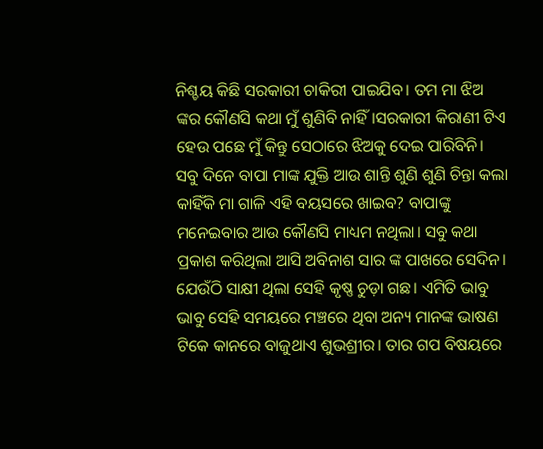ନିଶ୍ଚୟ କିଛି ସରକାରୀ ଚାକିରୀ ପାଇଯିବ। ତମ ମା ଝିଅ ଙ୍କର କୌଣସି କଥା ମୁଁ ଶୁଣିବି ନାହିଁ।ସରକାରୀ କିରାଣୀ ଟିଏ ହେଉ ପଛେ ମୁଁ କିନ୍ତୁ ସେଠାରେ ଝିଅକୁ ଦେଇ ପାରିବିନି। ସବୁ ଦିନେ ବାପା ମାଙ୍କ ଯୁକ୍ତି ଆଉ ଶାନ୍ତି ଶୁଣି ଶୁଣି ଚିନ୍ତା କଲା କାହିଁକି ମା ଗାଳି ଏହି ବୟସରେ ଖାଇବ? ବାପାଙ୍କୁ ମନେଇବାର ଆଉ କୌଣସି ମାଧ୍ୟମ ନଥିଲା। ସବୁ କଥା ପ୍ରକାଶ କରିଥିଲା ଆସି ଅବିନାଶ ସାର ଙ୍କ ପାଖରେ ସେଦିନ। ଯେଉଁଠି ସାକ୍ଷୀ ଥିଲା ସେହି କୃଷ୍ଣ ଚୁଡ଼ା ଗଛ। ଏମିତି ଭାବୁ ଭାବୁ ସେହି ସମୟରେ ମଞ୍ଚରେ ଥିବା ଅନ୍ୟ ମାନଙ୍କ ଭାଷଣ ଟିକେ କାନରେ ବାଜୁଥାଏ ଶୁଭଶ୍ରୀର। ତାର ଗପ ବିଷୟରେ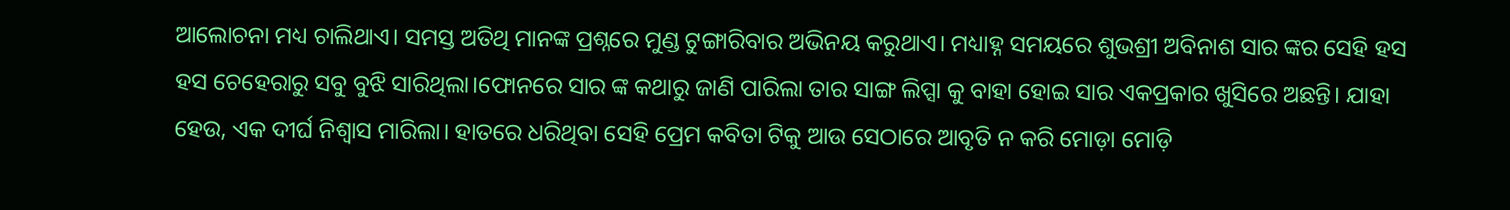ଆଲୋଚନା ମଧ୍ୟ ଚାଲିଥାଏ। ସମସ୍ତ ଅତିଥି ମାନଙ୍କ ପ୍ରଶ୍ନରେ ମୁଣ୍ଡ ଟୁଙ୍ଗାରିବାର ଅଭିନୟ କରୁଥାଏ। ମଧ୍ୟାହ୍ନ ସମୟରେ ଶୁଭଶ୍ରୀ ଅବିନାଶ ସାର ଙ୍କର ସେହି ହସ ହସ ଚେହେରାରୁ ସବୁ ବୁଝି ସାରିଥିଲା।ଫୋନରେ ସାର ଙ୍କ କଥାରୁ ଜାଣି ପାରିଲା ତାର ସାଙ୍ଗ ଲିପ୍ସା କୁ ବାହା ହୋଇ ସାର ଏକପ୍ରକାର ଖୁସିରେ ଅଛନ୍ତି। ଯାହା ହେଉ, ଏକ ଦୀର୍ଘ ନିଶ୍ଵାସ ମାରିଲା। ହାତରେ ଧରିଥିବା ସେହି ପ୍ରେମ କବିତା ଟିକୁ ଆଉ ସେଠାରେ ଆବୃତି ନ କରି ମୋଡ଼ା ମୋଡ଼ି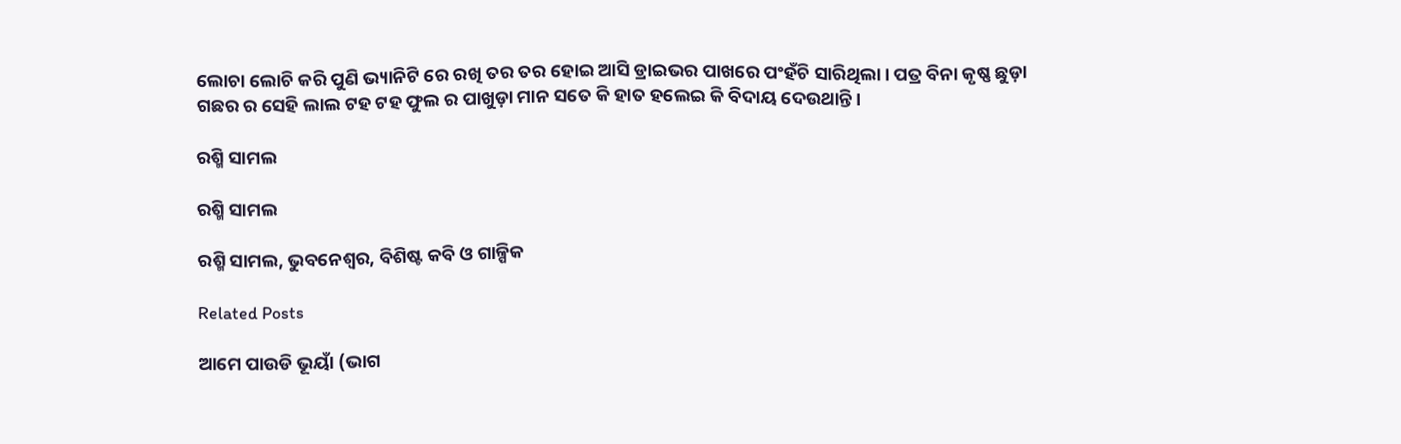ଲୋଚା ଲୋଚି କରି ପୁଣି ଭ୍ୟାନିଟି ରେ ରଖି ତର ତର ହୋଇ ଆସି ଡ୍ରାଇଭର ପାଖରେ ପଂହଁଚି ସାରିଥିଲା। ପତ୍ର ବିନା କୃଷ୍ଣ ଛୁଡ଼ା ଗଛର ର ସେହି ଲାଲ ଟହ ଟହ ଫୁଲ ର ପାଖୁଡ଼ା ମାନ ସତେ କି ହାତ ହଲେଇ କି ବିଦାୟ ଦେଉଥାନ୍ତି।

ରଶ୍ମି ସାମଲ

ରଶ୍ମି ସାମଲ

ରଶ୍ମି ସାମଲ, ଭୁବନେଶ୍ୱର, ବିଶିଷ୍ଟ କବି ଓ ଗାଳ୍ପିକ

Related Posts

ଆମେ ପାଉଡି ଭୂୟାଁ (ଭାଗ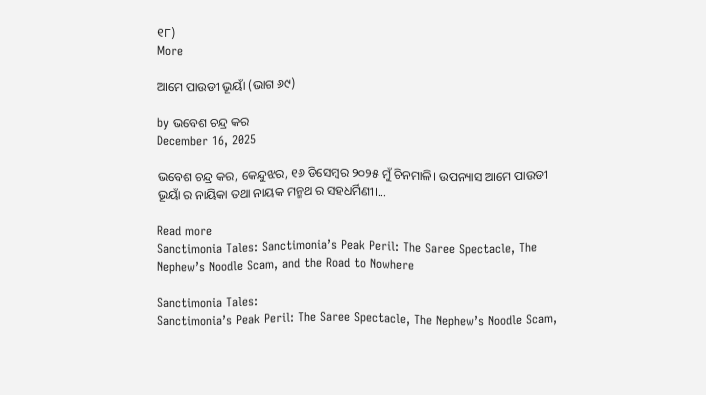୧୮)
More

ଆମେ ପାଉଡୀ ଭୂୟାଁ (ଭାଗ ୬୯)

by ଭବେଶ ଚନ୍ଦ୍ର କର
December 16, 2025

ଭବେଶ ଚନ୍ଦ୍ର କର, କେନ୍ଦୁଝର, ୧୬ ଡିସେମ୍ବର ୨୦୨୫ ମୁଁ ଚିନମାଳି। ଉପନ୍ୟାସ ଆମେ ପାଉଡୀ ଭୂୟାଁ ର ନାୟିକା ତଥା ନାୟକ ମନ୍ମଥ ର ସହଧର୍ମିଣୀ।...

Read more
Sanctimonia Tales: Sanctimonia’s Peak Peril: The Saree Spectacle, The Nephew’s Noodle Scam, and the Road to Nowhere

Sanctimonia Tales:
Sanctimonia’s Peak Peril: The Saree Spectacle, The Nephew’s Noodle Scam,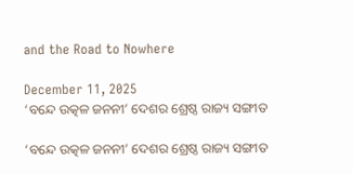and the Road to Nowhere

December 11, 2025
‘ବନ୍ଦେ ଉତ୍କଳ ଜନନୀ’ ଦେଶର ଶ୍ରେଷ୍ଠ ରାଜ୍ୟ ସଙ୍ଗୀତ

‘ବନ୍ଦେ ଉତ୍କଳ ଜନନୀ’ ଦେଶର ଶ୍ରେଷ୍ଠ ରାଜ୍ୟ ସଙ୍ଗୀତ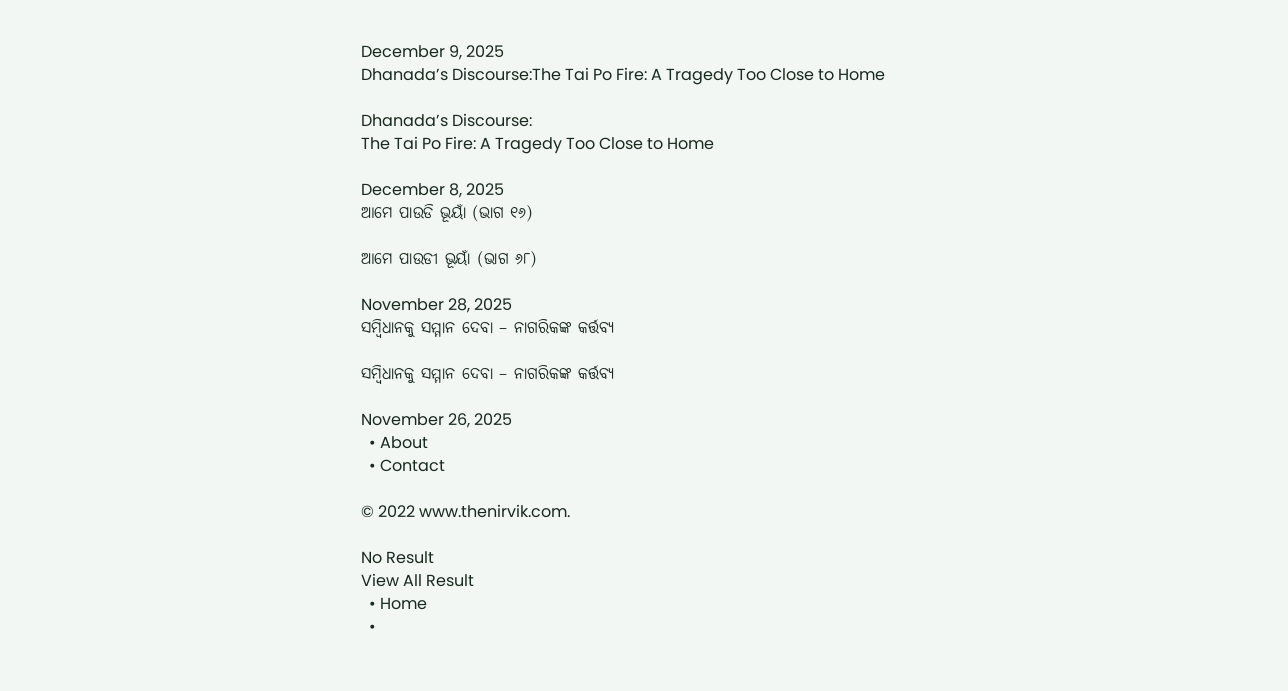December 9, 2025
Dhanada’s Discourse:The Tai Po Fire: A Tragedy Too Close to Home

Dhanada’s Discourse:
The Tai Po Fire: A Tragedy Too Close to Home

December 8, 2025
ଆମେ ପାଉଡି ଭୂୟାଁ (ଭାଗ ୧୬)

ଆମେ ପାଉଡୀ ଭୂୟାଁ (ଭାଗ ୬୮)

November 28, 2025
ସମ୍ବିଧାନକୁ ସମ୍ମାନ ଦେବା – ନାଗରିକଙ୍କ କର୍ତ୍ତବ୍ୟ

ସମ୍ବିଧାନକୁ ସମ୍ମାନ ଦେବା – ନାଗରିକଙ୍କ କର୍ତ୍ତବ୍ୟ

November 26, 2025
  • About
  • Contact

© 2022 www.thenirvik.com.

No Result
View All Result
  • Home
  •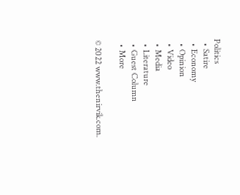Politics
  • Satire
  • Economy
  • Opinion
  • Video
  • Media
  • Literature
  • Guest Column
  • More

© 2022 www.thenirvik.com.